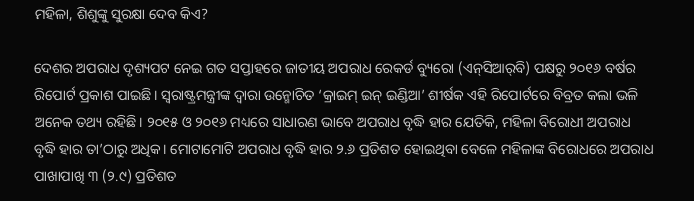ମହିଳା, ଶିଶୁଙ୍କୁ ସୁରକ୍ଷା ଦେବ କିଏ?

ଦେଶର ଅପରାଧ ଦୃଶ୍ୟପଟ ନେଇ ଗତ ସପ୍ତାହରେ ଜାତୀୟ ଅପରାଧ ରେକର୍ଡ ବ୍ୟୁରୋ (ଏନ୍‌ସିଆର୍‌ବି) ପକ୍ଷରୁ ୨୦୧୬ ବର୍ଷର ରିପୋର୍ଟ ପ୍ରକାଶ ପାଇଛି। ସ୍ୱରାଷ୍ଟ୍ରମନ୍ତ୍ରୀଙ୍କ ଦ୍ୱାରା ଉନ୍ମୋଚିତ ‘କ୍ରାଇମ୍‌ ଇନ୍‌ ଇଣ୍ଡିଆ’ ଶୀର୍ଷକ ଏହି ରିପୋର୍ଟରେ ବିବ୍ରତ କଲା ଭଳି ଅନେକ ତଥ୍ୟ ରହିଛି। ୨୦୧୫ ଓ ୨୦୧୬ ମଧ୍ୟରେ ସାଧାରଣ ଭାବେ ଅପରାଧ ବୃଦ୍ଧି ହାର ଯେତିକି, ମହିଳା ବିରୋଧୀ ଅପରାଧ ବୃଦ୍ଧି ହାର ତା’ଠାରୁ ଅଧିକ। ମୋଟାମୋଟି ଅପରାଧ ବୃଦ୍ଧି ହାର ୨.୬ ପ୍ରତିଶତ ହୋଇଥିବା ବେଳେ ମହିଳାଙ୍କ ବିରୋଧରେ ଅପରାଧ ପାଖାପାଖି ୩ (୨.୯) ପ୍ରତିଶତ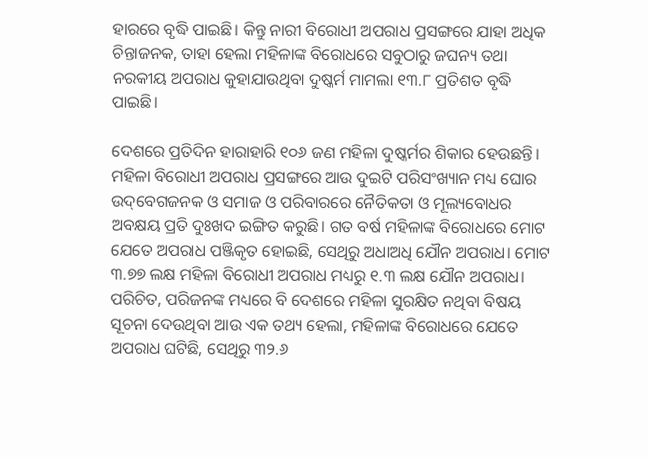ହାରରେ ବୃଦ୍ଧି ପାଇଛି। କିନ୍ତୁ ନାରୀ ବିରୋଧୀ ଅପରାଧ ପ୍ରସଙ୍ଗରେ ଯାହା ଅଧିକ ଚିନ୍ତାଜନକ, ତାହା ହେଲା ମହିଳାଙ୍କ ବିରୋଧରେ ସବୁଠାରୁ ଜଘନ୍ୟ ତଥା ନରକୀୟ ଅପରାଧ କୁହାଯାଉଥିବା ଦୁଷ୍କର୍ମ ମାମଲା ୧୩.୮ ପ୍ରତିଶତ ବୃଦ୍ଧି ପାଇଛି।

ଦେଶରେ ପ୍ରତିଦିନ ହାରାହାରି ୧୦୬ ଜଣ ମହିଳା ଦୁଷ୍କର୍ମର ଶିକାର ହେଉଛନ୍ତି। ମହିଳା ବିରୋଧୀ ଅପରାଧ ପ୍ରସଙ୍ଗରେ ଆଉ ଦୁଇଟି ପରିସଂଖ୍ୟାନ ମଧ୍ୟ ଘୋର ଉଦ୍‌ବେଗଜନକ ଓ ସମାଜ ଓ ପରିବାରରେ ନୈତିକତା ଓ ମୂଲ୍ୟବୋଧର ଅବକ୍ଷୟ ପ୍ରତି ଦୁଃଖଦ ଇଙ୍ଗିତ କରୁଛି। ଗତ ବର୍ଷ ମହିଳାଙ୍କ ବିରୋଧରେ ମୋଟ ଯେତେ ଅପରାଧ ପଞ୍ଜିକୃତ ହୋଇଛି, ସେଥିରୁ ଅଧାଅଧି ଯୌନ ଅପରାଧ। ମୋଟ ୩.୭୭ ଲକ୍ଷ ମହିଳା ବିରୋଧୀ ଅପରାଧ ମଧ୍ୟରୁ ୧.୩ ଲକ୍ଷ ଯୌନ ଅପରାଧ। ପରିଚିତ, ପରିଜନଙ୍କ ମଧ୍ୟରେ ବି ଦେଶରେ ମହିଳା ସୁରକ୍ଷିତ ନଥିବା ବିଷୟ ସୂଚନା ଦେଉଥିବା ଆଉ ଏକ ତଥ୍ୟ ହେଲା, ମହିଳାଙ୍କ ବିରୋଧରେ ଯେତେ ଅପରାଧ ଘଟିଛି, ସେଥିରୁ ୩୨.୬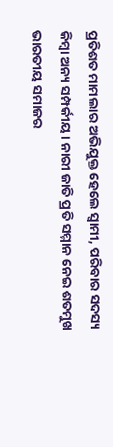ପ୍ରତିଶତ ମାମଲାର ଅଭିଯୁକ୍ତ ହେଲେ ସ୍ୱାମୀ, ପରିବାର ସଦସ୍ୟ କିମ୍ବା ଅନ୍ୟ ସମ୍ପର୍କୀୟ। ନାରୀ ଜାତି ପ୍ରତି ସମ୍ମାନ ନେଇ ଶତମୁଖ ଭାରତୀୟ ସମାଜର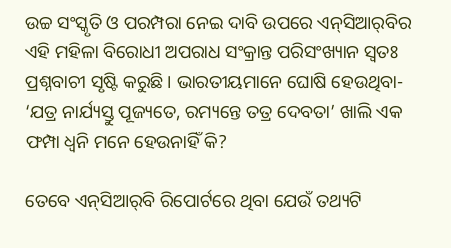ଉଚ୍ଚ ସଂସ୍କୃତି ଓ ପରମ୍ପରା ନେଇ ଦାବି ଉପରେ ଏନ୍‌ସିଆର୍‌ବିର ଏହି ମହିଳା ବିରୋଧୀ ଅପରାଧ ସଂକ୍ରାନ୍ତ ପରିସଂଖ୍ୟାନ ସ୍ୱତଃ ପ୍ରଶ୍ନବାଚୀ ସୃଷ୍ଟି କରୁଛି। ଭାରତୀୟମାନେ ଘୋଷି ହେଉଥିବା- ‘ଯତ୍ର ନାର୍ଯ୍ୟସ୍ତୁ ପୂଜ୍ୟତେ, ରମ୍ୟନ୍ତେ ତତ୍ର ଦେବତା’ ଖାଲି ଏକ ଫମ୍ପା ଧ୍ୱନି ମନେ ହେଉନାହିଁ କି?

ତେବେ ଏନ୍‌ସିଆର୍‌ବି ରିପୋର୍ଟରେ ଥିବା ଯେଉଁ ତଥ୍ୟଟି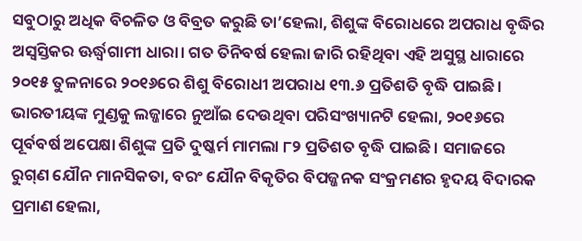ସବୁଠାରୁ ଅଧିକ ବିଚଳିତ ଓ ବିବ୍ରତ କରୁଛି ତା’ହେଲା, ଶିଶୁଙ୍କ ବିରୋଧରେ ଅପରାଧ ବୃଦ୍ଧିର ଅସ୍ୱସ୍ତିକର ଊର୍ଦ୍ଧ୍ୱଗାମୀ ଧାରା। ଗତ ତିନିବର୍ଷ ହେଲା ଜାରି ରହିଥିବା ଏହି ଅସୁସ୍ଥ ଧାରାରେ ୨୦୧୫ ତୁଳନାରେ ୨୦୧୬ରେ ଶିଶୁ ବିରୋଧୀ ଅପରାଧ ୧୩.୬ ପ୍ରତିଶତି ବୃଦ୍ଧି ପାଇଛି। ଭାରତୀୟଙ୍କ ମୁଣ୍ଡକୁ ଲଜ୍ଜାରେ ନୁଆଁଇ ଦେଉଥିବା ପରିସଂଖ୍ୟାନଟି ହେଲା, ୨୦୧୬ରେ ପୂର୍ବବର୍ଷ ଅପେକ୍ଷା ଶିଶୁଙ୍କ ପ୍ରତି ଦୁଷ୍କର୍ମ ମାମଲା ୮୨ ପ୍ରତିଶତ ବୃଦ୍ଧି ପାଇଛି। ସମାଜରେ ରୁଗ୍‌ଣ ଯୌନ ମାନସିକତା, ବରଂ ଯୌନ ବିକୃତିର ବିପଜ୍ଜନକ ସଂକ୍ରମଣର ହୃଦୟ ବିଦାରକ ପ୍ରମାଣ ହେଲା,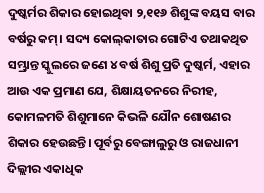ଦୁଷ୍କର୍ମର ଶିକାର ହୋଇଥିବା ୨,୧୧୬ ଶିଶୁଙ୍କ ବୟସ ବାର ବର୍ଷରୁ କମ୍‌। ସଦ୍ୟ କୋଲ୍‌କାତାର ଗୋଟିଏ ତଥାକଥିତ ସମ୍ଭ୍ରାନ୍ତ ସ୍କୁଲରେ ଜଣେ ୪ ବର୍ଷ ଶିଶୁ ପ୍ରତି ଦୁଷ୍କର୍ମ, ଏହାର ଆଉ ଏକ ପ୍ରମାଣ ଯେ, ଶିକ୍ଷାୟତନରେ ନିରୀହ, କୋମଳମତି ଶିଶୁମାନେ କିଭଳି ଯୌନ ଶୋଷଣର ଶିକାର ହେଉଛନ୍ତି। ପୂର୍ବରୁ ବେଙ୍ଗାଲୁରୁ ଓ ରାଜଧାନୀ ଦିଲ୍ଲୀର ଏକାଧିକ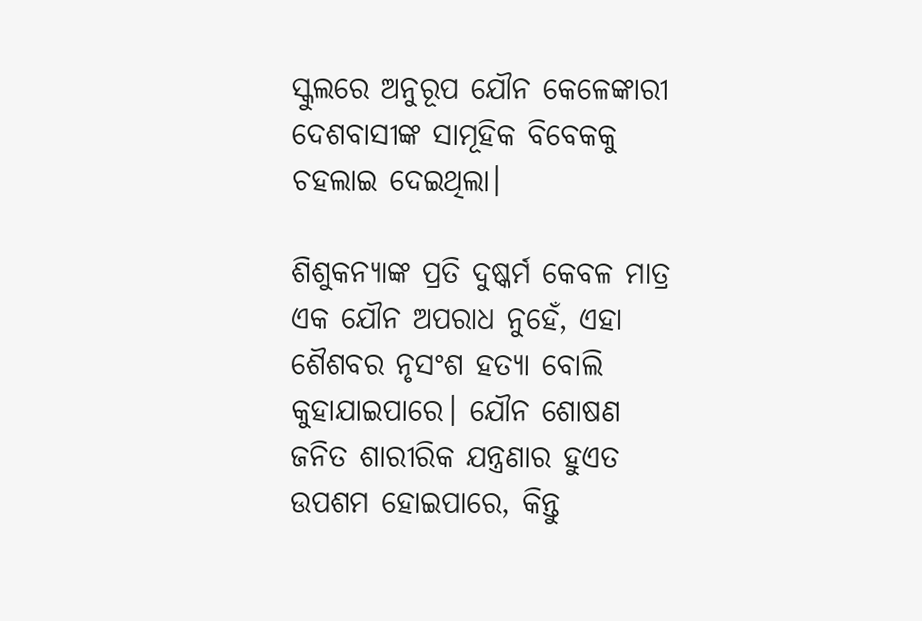ସ୍କୁଲରେ ଅନୁରୂପ ଯୌନ କେଳେଙ୍କାରୀ ଦେଶବାସୀଙ୍କ ସାମୂହିକ ବିବେକକୁ ଚହଲାଇ ଦେଇଥିଲା।

ଶିଶୁକନ୍ୟାଙ୍କ ପ୍ରତି ଦୁଷ୍କର୍ମ କେବଳ ମାତ୍ର ଏକ ଯୌନ ଅପରାଧ ନୁହେଁ, ଏହା ଶୈଶବର ନୃସଂଶ ହତ୍ୟା ବୋଲି କୁହାଯାଇପାରେ। ଯୌନ ଶୋଷଣ ଜନିତ ଶାରୀରିକ ଯନ୍ତ୍ରଣାର ହୁଏତ ଉପଶମ ହୋଇପାରେ, କିନ୍ତୁ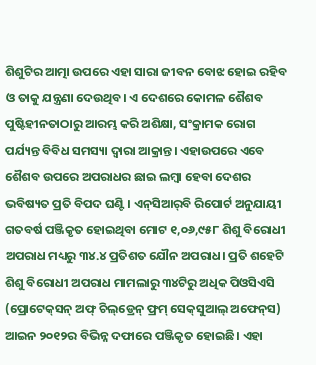ଶିଶୁଟିର ଆତ୍ମା ଉପରେ ଏହା ସାରା ଜୀବନ ବୋଝ ହୋଇ ରହିବ ଓ ତାକୁ ଯନ୍ତ୍ରଣା ଦେଉଥିବ। ଏ ଦେଶରେ କୋମଳ ଶୈଶବ ପୁଷ୍ଟିହୀନତାଠାରୁ ଆରମ୍ଭ କରି ଅଶିକ୍ଷା, ସଂକ୍ରାମକ ରୋଗ ପର୍ଯ୍ୟନ୍ତ ବିବିଧ ସମସ୍ୟା ଦ୍ୱାରା ଆକ୍ରାନ୍ତ। ଏହାଉପରେ ଏବେ ଶୈଶବ ଉପରେ ଅପରାଧର ଛାଇ ଲମ୍ବା ହେବା ଦେଶର ଭବିଷ୍ୟତ ପ୍ରତି ବିପଦ ଘଣ୍ଟି। ଏନ୍‌ସିଆର୍‌ବି ରିପୋର୍ଟ ଅନୁଯାୟୀ ଗତବର୍ଷ ପଞ୍ଜିକୃତ ହୋଇଥିବା ମୋଟ ୧,୦୬,୯୫୮ ଶିଶୁ ବିରୋଧୀ ଅପରାଧ ମଧ୍ୟରୁ ୩୪.୪ ପ୍ରତିଶତ ଯୌନ ଅପରାଧ। ପ୍ରତି ଶହେଟି ଶିଶୁ ବିରୋଧୀ ଅପରାଧ ମାମଲାରୁ ୩୪ଟିରୁ ଅଧିକ ପିଓସିଏସି (ପ୍ରୋଟେକ୍‌ସନ୍‌ ଅଫ୍‌ ଚିଲ୍‌ଡ୍ରେନ୍‌ ଫ୍ରମ୍‌ ସେକ୍‌ସୁଆଲ୍‌ ଅଫେନ୍‌ସ) ଆଇନ ୨୦୧୨ର ବିଭିନ୍ନ ଦଫାରେ ପଞ୍ଜିକୃତ ହୋଇଛି। ଏହା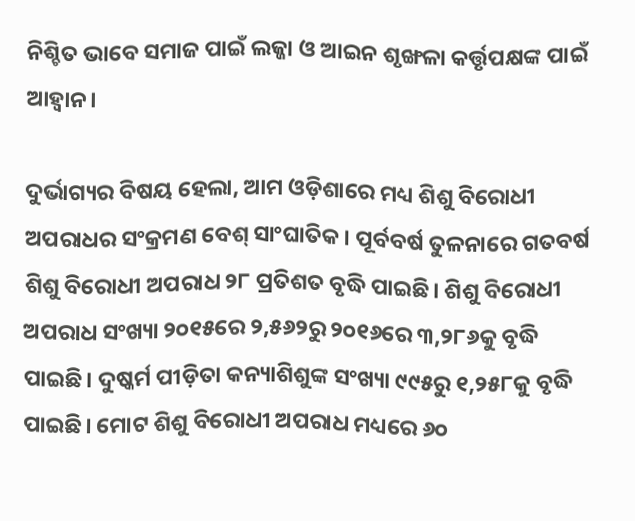ନିଶ୍ଚିତ ଭାବେ ସମାଜ ପାଇଁ ଲଜ୍ଜା ଓ ଆଇନ ଶୃଙ୍ଖଳା କର୍ତ୍ତୃପକ୍ଷଙ୍କ ପାଇଁ ଆହ୍ଵାନ।

ଦୁର୍ଭାଗ୍ୟର ବିଷୟ ହେଲା, ଆମ ଓଡ଼ିଶାରେ ମଧ୍ୟ ଶିଶୁ ବିରୋଧୀ ଅପରାଧର ସଂକ୍ରମଣ ବେଶ୍‌ ସାଂଘାତିକ। ପୂର୍ବବର୍ଷ ତୁଳନାରେ ଗତବର୍ଷ ଶିଶୁ ବିରୋଧୀ ଅପରାଧ ୨୮ ପ୍ରତିଶତ ବୃଦ୍ଧି ପାଇଛି। ଶିଶୁ ବିରୋଧୀ ଅପରାଧ ସଂଖ୍ୟା ୨୦୧୫ରେ ୨,୫୬୨ରୁ ୨୦୧୬ରେ ୩,୨୮୬କୁ ବୃଦ୍ଧି ପାଇଛି। ଦୁଷ୍କର୍ମ ପୀଡ଼ିତା କନ୍ୟାଶିଶୁଙ୍କ ସଂଖ୍ୟା ୯୯୫ରୁ ୧,୨୫୮କୁ ବୃଦ୍ଧି ପାଇଛି। ମୋଟ ଶିଶୁ ବିରୋଧୀ ଅପରାଧ ମଧ୍ୟରେ ୬୦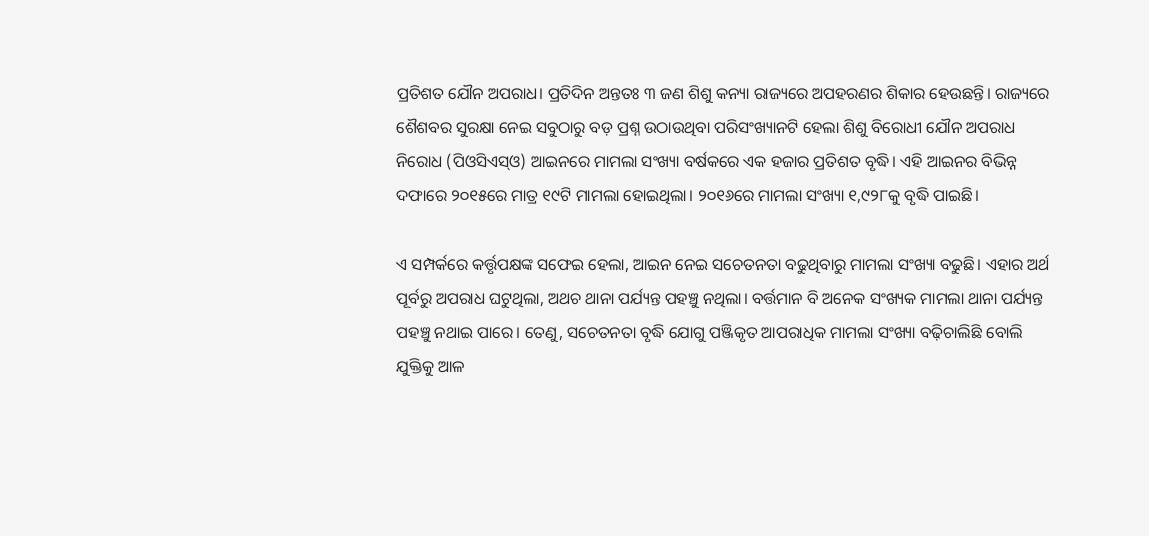ପ୍ରତିଶତ ଯୌନ ଅପରାଧ। ପ୍ରତିଦିନ ଅନ୍ତତଃ ୩ ଜଣ ଶିଶୁ କନ୍ୟା ରାଜ୍ୟରେ ଅପହରଣର ଶିକାର ହେଉଛନ୍ତି। ରାଜ୍ୟରେ ଶୈଶବର ସୁରକ୍ଷା ନେଇ ସବୁଠାରୁ ବଡ଼ ପ୍ରଶ୍ନ ଉଠାଉଥିବା ପରିସଂଖ୍ୟାନଟି ହେଲା ଶିଶୁ ବିରୋଧୀ ଯୌନ ଅପରାଧ ନିରୋଧ (ପିଓସିଏସ୍‌ଓ) ଆଇନରେ ମାମଲା ସଂଖ୍ୟା ବର୍ଷକରେ ଏକ ହଜାର ପ୍ରତିଶତ ବୃଦ୍ଧି। ଏହି ଆଇନର ବିଭିନ୍ନ ଦଫାରେ ୨୦୧୫ରେ ମାତ୍ର ୧୯ଟି ମାମଲା ହୋଇଥିଲା। ୨୦୧୬ରେ ମାମଲା ସଂଖ୍ୟା ୧,୯୨୮କୁ ବୃଦ୍ଧି ପାଇଛି।

ଏ ସମ୍ପର୍କରେ କର୍ତ୍ତୃପକ୍ଷଙ୍କ ସଫେଇ ହେଲା, ଆଇନ ନେଇ ସଚେତନତା ବଢୁଥିବାରୁ ମାମଲା ସଂଖ୍ୟା ବଢୁଛି। ଏହାର ଅର୍ଥ ପୂର୍ବରୁ ଅପରାଧ ଘଟୁଥିଲା, ଅଥଚ ଥାନା ପର୍ଯ୍ୟନ୍ତ ପହଞ୍ଚୁ ନଥିଲା। ବର୍ତ୍ତମାନ ବି ଅନେକ ସଂଖ୍ୟକ ମାମଲା ଥାନା ପର୍ଯ୍ୟନ୍ତ ପହଞ୍ଚୁ ନଥାଇ ପାରେ। ତେଣୁ, ସଚେତନତା ବୃଦ୍ଧି ଯୋଗୁ ପଞ୍ଜିକୃତ ଆପରାଧିକ ମାମଲା ସଂଖ୍ୟା ବଢ଼ିଚାଲିଛି ବୋଲି ଯୁକ୍ତିକୁ ଆଳ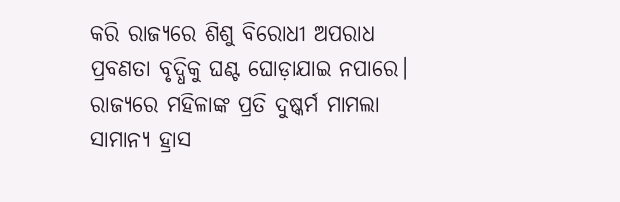କରି ରାଜ୍ୟରେ ଶିଶୁ ବିରୋଧୀ ଅପରାଧ ପ୍ରବଣତା ବୃଦ୍ଧିକୁ ଘଣ୍ଟ ଘୋଡ଼ାଯାଇ ନପାରେ। ରାଜ୍ୟରେ ମହିଳାଙ୍କ ପ୍ରତି ଦୁଷ୍କର୍ମ ମାମଲା ସାମାନ୍ୟ ହ୍ରାସ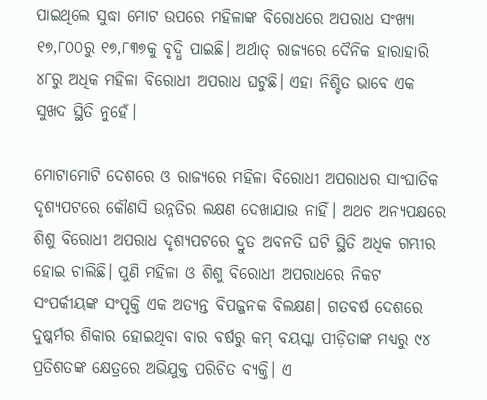ପାଇଥିଲେ ସୁଦ୍ଧା ମୋଟ ଉପରେ ମହିଳାଙ୍କ ବିରୋଧରେ ଅପରାଧ ସଂଖ୍ୟା ୧୭,୮୦୦ରୁ ୧୭,୮୩୭କୁ ବୃଦ୍ଧି ପାଇଛି। ଅର୍ଥାତ୍‌ ରାଜ୍ୟରେ ଦୈନିକ ହାରାହାରି ୪୮ରୁ ଅଧିକ ମହିଳା ବିରୋଧୀ ଅପରାଧ ଘଟୁଛି। ଏହା ନିଶ୍ଚିତ ଭାବେ ଏକ ସୁଖଦ ସ୍ଥିତି ନୁହେଁ।

ମୋଟାମୋଟି ଦେଶରେ ଓ ରାଜ୍ୟରେ ମହିଳା ବିରୋଧୀ ଅପରାଧର ସାଂଘାତିକ ଦୃଶ୍ୟପଟରେ କୌଣସି ଉନ୍ନତିର ଲକ୍ଷଣ ଦେଖାଯାଉ ନାହିଁ। ଅଥଚ ଅନ୍ୟପକ୍ଷରେ ଶିଶୁ ବିରୋଧୀ ଅପରାଧ ଦୃଶ୍ୟପଟରେ ଦ୍ରୁତ ଅବନତି ଘଟି ସ୍ଥିତି ଅଧିକ ଗମ୍ଭୀର ହୋଇ ଚାଲିଛି। ପୁଣି ମହିଳା ଓ ଶିଶୁ ବିରୋଧୀ ଅପରାଧରେ ନିକଟ ସଂପର୍କୀୟଙ୍କ ସଂପୃକ୍ତି ଏକ ଅତ୍ୟନ୍ତ ବିପଜ୍ଜନକ ବିଲକ୍ଷଣ। ଗତବର୍ଷ ଦେଶରେ ଦୁଷ୍କର୍ମର ଶିକାର ହୋଇଥିବା ବାର ବର୍ଷରୁ କମ୍‌ ବୟସ୍କା ପୀଡ଼ିତାଙ୍କ ମଧ୍ୟରୁ ୯୪ ପ୍ରତିଶତଙ୍କ କ୍ଷେତ୍ରରେ ଅଭିଯୁକ୍ତ ପରିଚିତ ବ୍ୟକ୍ତି। ଏ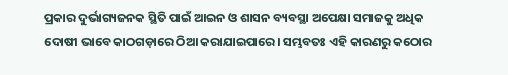ପ୍ରକାର ଦୁର୍ଭାଗ୍ୟଜନକ ସ୍ଥିତି ପାଇଁ ଆଇନ ଓ ଶାସନ ବ୍ୟବସ୍ଥା ଅପେକ୍ଷା ସମାଜକୁ ଅଧିକ ଦୋଷୀ ଭାବେ କାଠଗଡ଼ାରେ ଠିଆ କରାଯାଇପାରେ। ସମ୍ଭବତଃ ଏହି କାରଣରୁ କଠୋର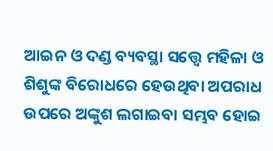ଆଇନ ଓ ଦଣ୍ଡ ବ୍ୟବସ୍ଥା ସତ୍ତ୍ୱେ ମହିଳା ଓ ଶିଶୁଙ୍କ ବିରୋଧରେ ହେଉଥିବା ଅପରାଧ ଉପରେ ଅଙ୍କୁଶ ଲଗାଇବା ସମ୍ଭବ ହୋଇ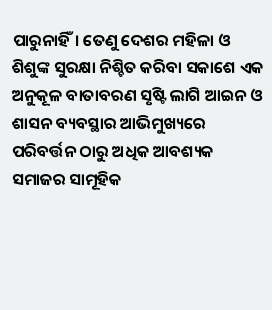ପାରୁନାହିଁ। ତେଣୁ ଦେଶର ମହିଳା ଓ ଶିଶୁଙ୍କ ସୁରକ୍ଷା ନିଶ୍ଚିତ କରିବା ସକାଶେ ଏକ ଅନୁକୂଳ ବାତାବରଣ ସୃଷ୍ଟି ଲାଗି ଆଇନ ଓ ଶାସନ ବ୍ୟବସ୍ଥାର ଆଭିମୁଖ୍ୟରେ ପରିବର୍ତ୍ତନ ଠାରୁ ଅଧିକ ଆବଶ୍ୟକ ସମାଜର ସାମୂହିକ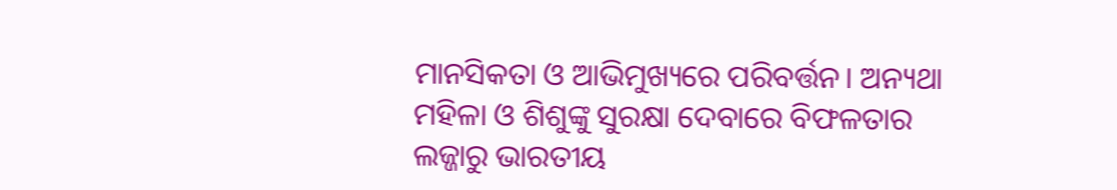ମାନସିକତା ଓ ଆଭିମୁଖ୍ୟରେ ପରିବର୍ତ୍ତନ। ଅନ୍ୟଥା ମହିଳା ଓ ଶିଶୁଙ୍କୁ ସୁରକ୍ଷା ଦେବାରେ ବିଫଳତାର ଲଜ୍ଜାରୁ ଭାରତୀୟ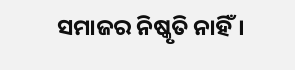ସମାଜର ନିଷ୍କୃତି ନାହିଁ।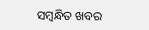ସମ୍ବନ୍ଧିତ ଖବର